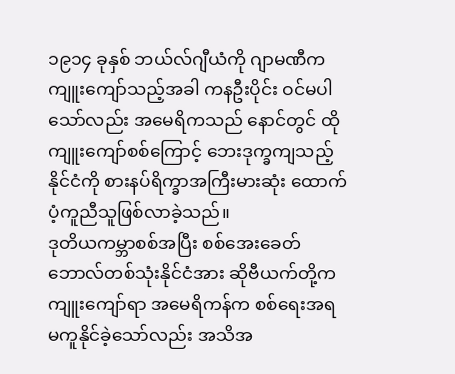၁၉၁၄ ခုနှစ် ဘယ်လ်ဂျီယံကို ဂျာမဏီက ကျူးကျော်သည့်အခါ ကနဦးပိုင်း ဝင်မပါသော်လည်း အမေရိကသည် နောင်တွင် ထိုကျူးကျော်စစ်ကြောင့် ဘေးဒုက္ခကျသည့်နိုင်ငံကို စားနပ်ရိက္ခာအကြီးမားဆုံး ထောက်ပံ့ကူညီသူဖြစ်လာခဲ့သည်။
ဒုတိယကမ္ဘာစစ်အပြီး စစ်အေးခေတ် ဘောလ်တစ်သုံးနိုင်ငံအား ဆိုဗီယက်တို့က ကျူးကျော်ရာ အမေရိကန်က စစ်ရေးအရ မကူနိုင်ခဲ့သော်လည်း အသိအ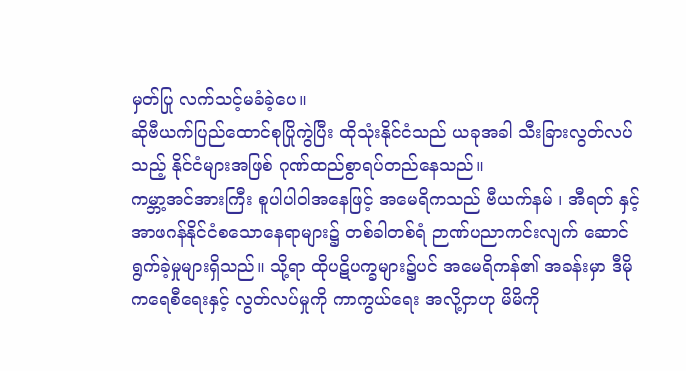မှတ်ပြု လက်သင့်မခံခဲ့ပေ။
ဆိုဗီယက်ပြည်ထောင်စုပြိုကွဲပြီး ထိုသုံးနိုင်ငံသည် ယခုအခါ သီးခြားလွတ်လပ်သည့် နိုင်ငံများအဖြစ် ဂုဏ်ထည်စွာရပ်တည်နေသည်။
ကမ္ဘာ့အင်အားကြီး စူပါပါဝါအနေဖြင့် အမေရိကသည် ဗီယက်နမ် ၊ အီရတ် နှင့် အာဖဂန်နိုင်ငံစသောနေရာများ၌ တစ်ခါတစ်ရံ ဉာဏ်ပညာကင်းလျက် ဆောင်ရွက်ခဲ့မှုများရှိသည်။ သို့ရာ ထိုပဋိပက္ခများ၌ပင် အမေရိကန်၏ အခန်းမှာ ဒီမိုကရေစီရေးနှင့် လွတ်လပ်မှုကို ကာကွယ်ရေး အလို့ငှာဟု မိမိကို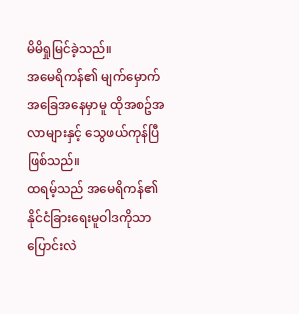မိမိရှုမြင်ခဲ့သည်။
အမေရိကန်၏ မျက်မှောက်အခြေအနေမှာမူ ထိုအစဥ်အလာများနှင့် သွေဖယ်ကုန်ပြီဖြစ်သည်။
ထရမ့်သည် အမေရိကန်၏ နိုင်ငံခြားရေးမူဝါဒကိုသာ ပြောင်းလဲ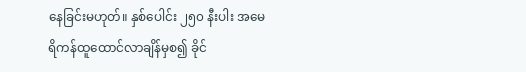နေခြင်းမဟုတ်။ နှစ်ပေါင်း ၂၅၀ နီးပါး အမေရိကန်ထူထောင်လာချိန်မှစ၍ ခိုင်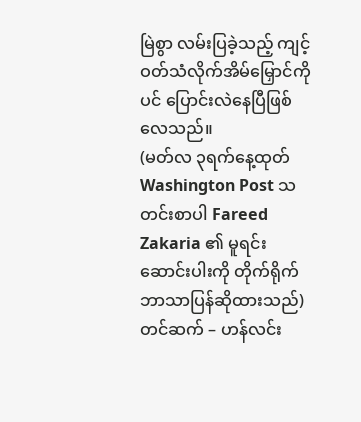မြဲစွာ လမ်းပြခဲ့သည့် ကျင့်ဝတ်သံလိုက်အိမ်မြှောင်ကိုပင် ပြောင်းလဲနေပြီဖြစ်လေသည်။
(မတ်လ ၃ရက်နေ့ထုတ် Washington Post သတင်းစာပါ Fareed Zakaria ၏ မူရင်းဆောင်းပါးကို တိုက်ရိုက်ဘာသာပြန်ဆိုထားသည်)
တင်ဆက် – ဟန်လင်း